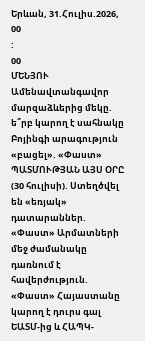Երևան, 31.Հուլիս.2026,
00
:
00
ՄԵՆՅՈՒ
Ամենավտանգավոր մարզաձևերից մեկը. ե՞րբ կարող է սահնակը Բոյինգի արագություն «բացել». «Փաստ» ՊԱՏՄՈՒԹՅԱՆ ԱՅՍ ՕՐԸ (30 հուլիսի). Ստեղծվել են «եռյակ» դատարաններ. «Փաստ» Արմատների մեջ ժամանակը դառնում է հավերժություն. «Փաստ» Հայաստանը կարող է դուրս գալ ԵԱՏՄ-ից և ՀԱՊԿ-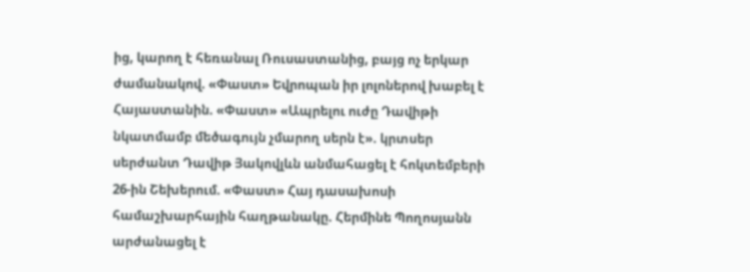ից, կարող է հեռանալ Ռուսաստանից, բայց ոչ երկար ժամանակով. «Փաստ» Եվրոպան իր լոլոներով խաբել է Հայաստանին. «Փաստ» «Ապրելու ուժը Դավիթի նկատմամբ մեծագույն չմարող սերն է». կրտսեր սերժանտ Դավիթ Յակովլևն անմահացել է հոկտեմբերի 26-ին Շեխերում. «Փաստ» Հայ դասախոսի համաշխարհային հաղթանակը. Հերմինե Պողոսյանն արժանացել է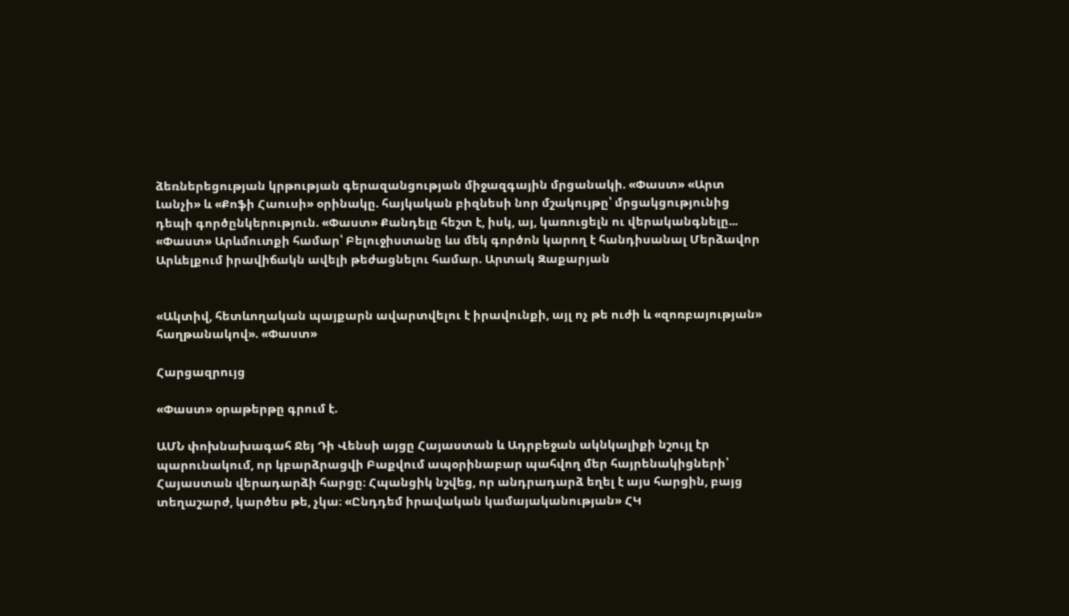ձեռներեցության կրթության գերազանցության միջազգային մրցանակի. «Փաստ» «Արտ Լանչի» և «Քոֆի Հաուսի» օրինակը. հայկական բիզնեսի նոր մշակույթը՝ մրցակցությունից դեպի գործընկերություն. «Փաստ» Քանդելը հեշտ է, իսկ, այ, կառուցելն ու վերականգնելը... «Փաստ» Արևմուտքի համար՝ Բելուջիստանը ևս մեկ գործոն կարող է հանդիսանալ Մերձավոր Արևելքում իրավիճակն ավելի թեժացնելու համար. Արտակ Զաքարյան


«Ակտիվ, հետևողական պայքարն ավարտվելու է իրավունքի, այլ ոչ թե ուժի և «զոռբայության» հաղթանակով». «Փաստ»

Հարցազրույց

«Փաստ» օրաթերթը գրում է.

ԱՄՆ փոխնախագահ Ջեյ Դի Վենսի այցը Հայաստան և Ադրբեջան ակնկալիքի նշույլ էր պարունակում, որ կբարձրացվի Բաքվում ապօրինաբար պահվող մեր հայրենակիցների՝ Հայաստան վերադարձի հարցը։ Հպանցիկ նշվեց, որ անդրադարձ եղել է այս հարցին, բայց տեղաշարժ, կարծես թե, չկա։ «Ընդդեմ իրավական կամայականության» ՀԿ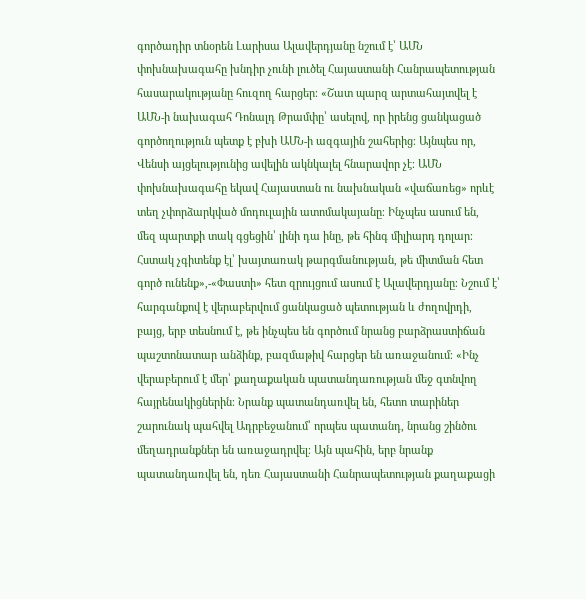գործադիր տնօրեն Լարիսա Ալավերդյանը նշում է՝ ԱՄՆ փոխնախագահը խնդիր չունի լուծել Հայաստանի Հանրապետության հասարակությանը հուզող հարցեր։ «Շատ պարզ արտահայտվել է ԱՄՆ-ի նախագահ Դոնալդ Թրամփը՝ ասելով, որ իրենց ցանկացած գործողություն պետք է բխի ԱՄՆ-ի ազգային շահերից։ Այնպես որ, Վենսի այցելությունից ավելին ակնկալել հնարավոր չէ։ ԱՄՆ փոխնախագահը եկավ Հայաստան ու նախնական «վաճառեց» որևէ տեղ չփորձարկված մոդուլային ատոմակայանը։ Ինչպես ասում են, մեզ պարտքի տակ գցեցին՝ լինի դա ինը, թե հինգ միլիարդ դոլար։ Հստակ չգիտենք էլ՝ խայտառակ թարգմանության, թե միտման հետ գործ ունենք»,-«Փաստի» հետ զրույցում ասում է Ալավերդյանը։ Նշում է՝ հարգանքով է վերաբերվում ցանկացած պետության և ժողովրդի, բայց, երբ տեսնում է, թե ինչպես են գործում նրանց բարձրաստիճան պաշտոնատար անձինք, բազմաթիվ հարցեր են առաջանում։ «Ինչ վերաբերում է մեր՝ քաղաքական պատանդառության մեջ գտնվող հայրենակիցներին։ Նրանք պատանդառվել են, հետո տարիներ շարունակ պահվել Ադրբեջանում՝ որպես պատանդ, նրանց շինծու մեղադրանքներ են առաջադրվել։ Այն պահին, երբ նրանք պատանդառվել են, դեռ Հայաստանի Հանրապետության քաղաքացի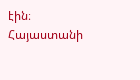էին։ Հայաստանի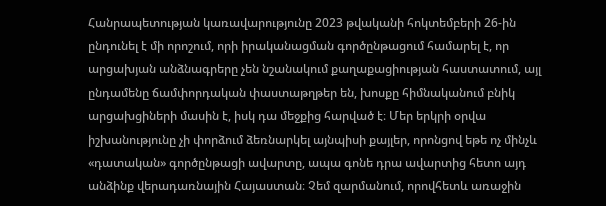Հանրապետության կառավարությունը 2023 թվականի հոկտեմբերի 26-ին ընդունել է մի որոշում, որի իրականացման գործընթացում համարել է, որ արցախյան անձնագրերը չեն նշանակում քաղաքացիության հաստատում, այլ ընդամենը ճամփորդական փաստաթղթեր են, խոսքը հիմնականում բնիկ արցախցիների մասին է, իսկ դա մեջքից հարված է։ Մեր երկրի օրվա իշխանությունը չի փորձում ձեռնարկել այնպիսի քայլեր, որոնցով եթե ոչ մինչև «դատական» գործընթացի ավարտը, ապա գոնե դրա ավարտից հետո այդ անձինք վերադառնային Հայաստան։ Չեմ զարմանում, որովհետև առաջին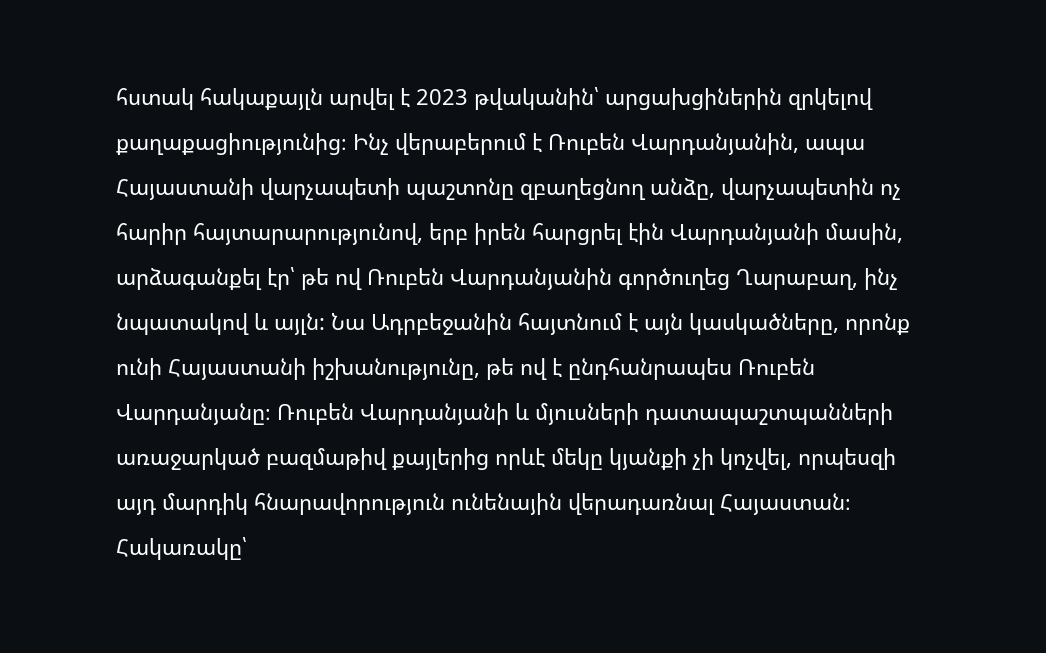հստակ հակաքայլն արվել է 2023 թվականին՝ արցախցիներին զրկելով քաղաքացիությունից։ Ինչ վերաբերում է Ռուբեն Վարդանյանին, ապա Հայաստանի վարչապետի պաշտոնը զբաղեցնող անձը, վարչապետին ոչ հարիր հայտարարությունով, երբ իրեն հարցրել էին Վարդանյանի մասին, արձագանքել էր՝ թե ով Ռուբեն Վարդանյանին գործուղեց Ղարաբաղ, ինչ նպատակով և այլն: Նա Ադրբեջանին հայտնում է այն կասկածները, որոնք ունի Հայաստանի իշխանությունը, թե ով է ընդհանրապես Ռուբեն Վարդանյանը։ Ռուբեն Վարդանյանի և մյուսների դատապաշտպանների առաջարկած բազմաթիվ քայլերից որևէ մեկը կյանքի չի կոչվել, որպեսզի այդ մարդիկ հնարավորություն ունենային վերադառնալ Հայաստան։ Հակառակը՝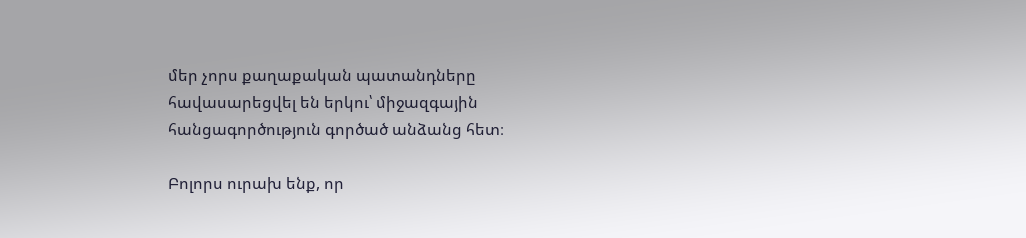մեր չորս քաղաքական պատանդները հավասարեցվել են երկու՝ միջազգային հանցագործություն գործած անձանց հետ։

Բոլորս ուրախ ենք, որ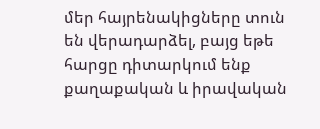մեր հայրենակիցները տուն են վերադարձել, բայց եթե հարցը դիտարկում ենք քաղաքական և իրավական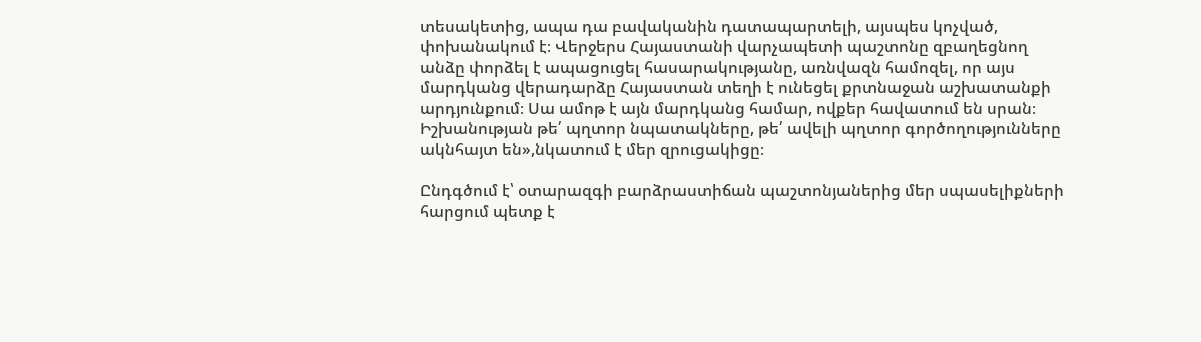տեսակետից, ապա դա բավականին դատապարտելի, այսպես կոչված, փոխանակում է։ Վերջերս Հայաստանի վարչապետի պաշտոնը զբաղեցնող անձը փորձել է ապացուցել հասարակությանը, առնվազն համոզել, որ այս մարդկանց վերադարձը Հայաստան տեղի է ունեցել քրտնաջան աշխատանքի արդյունքում։ Սա ամոթ է այն մարդկանց համար, ովքեր հավատում են սրան։ Իշխանության թե՛ պղտոր նպատակները, թե՛ ավելի պղտոր գործողությունները ակնհայտ են»,նկատում է մեր զրուցակիցը։

Ընդգծում է՝ օտարազգի բարձրաստիճան պաշտոնյաներից մեր սպասելիքների հարցում պետք է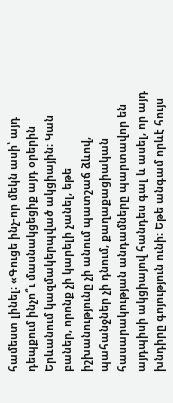համեստ լինել։ «Գուցե ինչ-որ մեկն ասի՝ այդ դեպքում ինչո՞ւ մասնակցեցիք այդ օրերին Երևանում կազմակերպված ակցիային։ Կան բաներ, որոնք չի կարելի չանել, եթե իշխանությունը չի անում պատշաճ ձևով, պահանջներ չի դնում, քաղաքացիական հասարակության անդամները պարտավոր են այդպիսի ակցիայով հանդես գալ և ասել, որ այդ խնդիրը գոյություն ունի։ Եթե անգամ որևէ հույս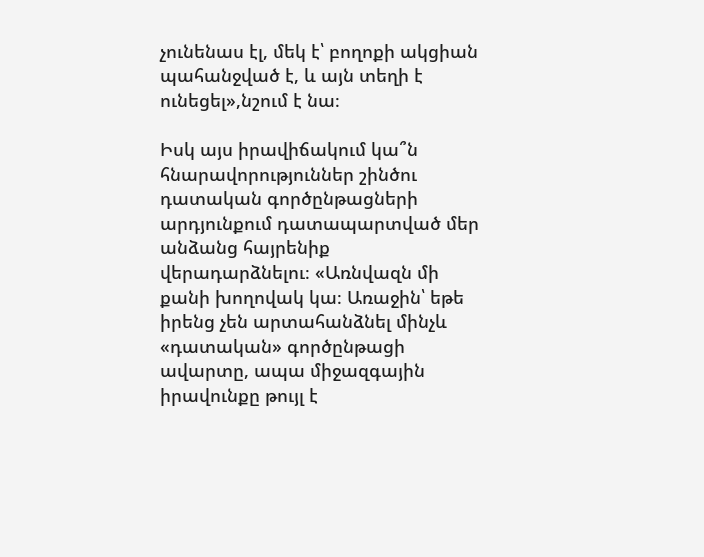չունենաս էլ, մեկ է՝ բողոքի ակցիան պահանջված է, և այն տեղի է ունեցել»,նշում է նա։

Իսկ այս իրավիճակում կա՞ն հնարավորություններ շինծու դատական գործընթացների արդյունքում դատապարտված մեր անձանց հայրենիք վերադարձնելու։ «Առնվազն մի քանի խողովակ կա։ Առաջին՝ եթե իրենց չեն արտահանձնել մինչև «դատական» գործընթացի ավարտը, ապա միջազգային իրավունքը թույլ է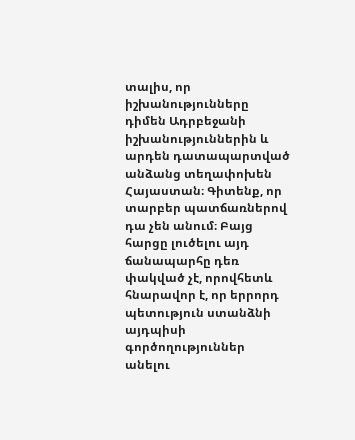տալիս, որ իշխանությունները դիմեն Ադրբեջանի իշխանություններին և արդեն դատապարտված անձանց տեղափոխեն Հայաստան։ Գիտենք, որ տարբեր պատճառներով դա չեն անում։ Բայց հարցը լուծելու այդ ճանապարհը դեռ փակված չէ, որովհետև հնարավոր է, որ երրորդ պետություն ստանձնի այդպիսի գործողություններ անելու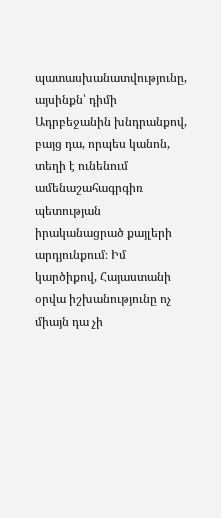պատասխանատվությունը, այսինքն՝ դիմի Ադրբեջանին խնդրանքով, բայց դա, որպես կանոն, տեղի է ունենում ամենաշահագրգիռ պետության իրականացրած քայլերի արդյունքում։ Իմ կարծիքով, Հայաստանի օրվա իշխանությունը ոչ միայն դա չի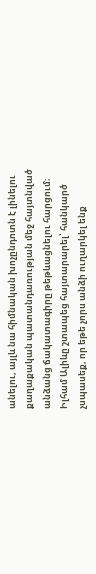անելու, այլև նա հիմնական խոչընդոտն է լինելու քաղաքական պատանդառության մեջ հայտնված անձանց ճակատագիրը թեթևացնելու հարցում։ Իլհամ Ալիևը շտապեց հայտարարել՝ հանկարծ չսպասեք, որ եթե չորս անձի ուղարկել ենք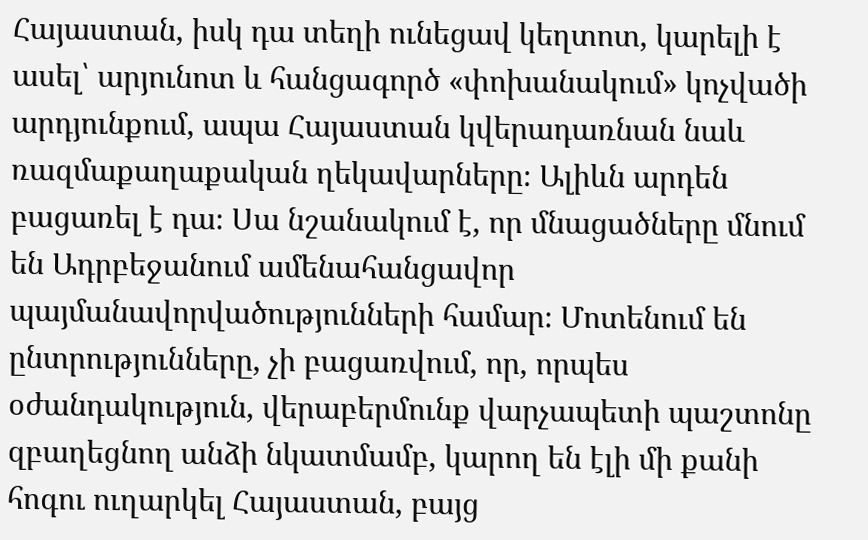Հայաստան, իսկ դա տեղի ունեցավ կեղտոտ, կարելի է ասել՝ արյունոտ և հանցագործ «փոխանակում» կոչվածի արդյունքում, ապա Հայաստան կվերադառնան նաև ռազմաքաղաքական ղեկավարները։ Ալիևն արդեն բացառել է դա։ Սա նշանակում է, որ մնացածները մնում են Ադրբեջանում ամենահանցավոր պայմանավորվածությունների համար։ Մոտենում են ընտրությունները, չի բացառվում, որ, որպես օժանդակություն, վերաբերմունք վարչապետի պաշտոնը զբաղեցնող անձի նկատմամբ, կարող են էլի մի քանի հոգու ուղարկել Հայաստան, բայց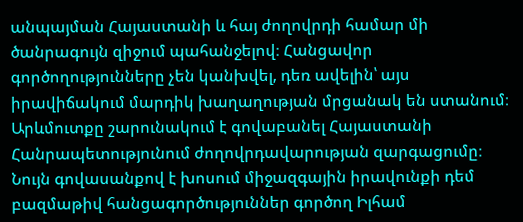անպայման Հայաստանի և հայ ժողովրդի համար մի ծանրագույն զիջում պահանջելով։ Հանցավոր գործողությունները չեն կանխվել, դեռ ավելին՝ այս իրավիճակում մարդիկ խաղաղության մրցանակ են ստանում։ Արևմուտքը շարունակում է գովաբանել Հայաստանի Հանրապետությունում ժողովրդավարության զարգացումը։ Նույն գովասանքով է խոսում միջազգային իրավունքի դեմ բազմաթիվ հանցագործություններ գործող Իլհամ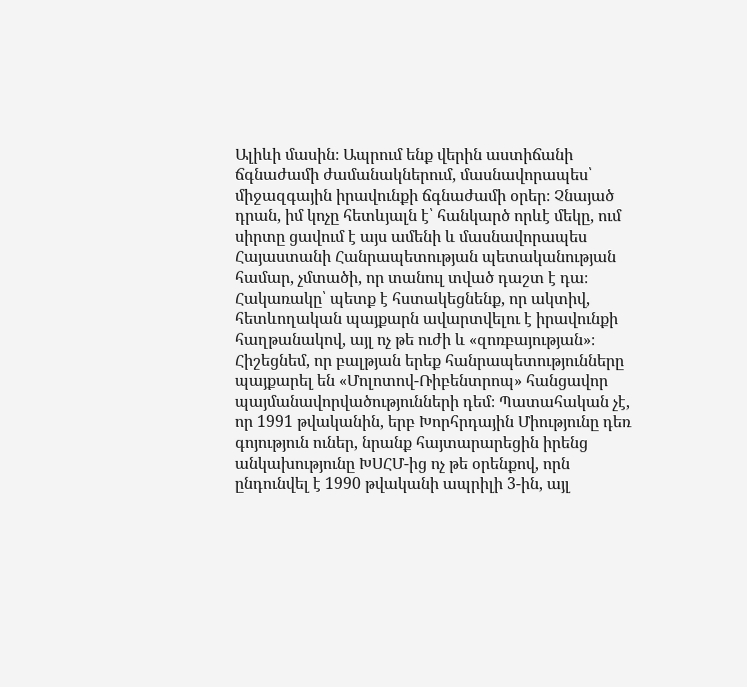Ալիևի մասին։ Ապրում ենք վերին աստիճանի ճգնաժամի ժամանակներում, մասնավորապես՝ միջազգային իրավունքի ճգնաժամի օրեր։ Չնայած դրան, իմ կոչը հետևյալն է՝ հանկարծ որևէ մեկը, ում սիրտը ցավում է այս ամենի և մասնավորապես Հայաստանի Հանրապետության պետականության համար, չմտածի, որ տանուլ տված դաշտ է դա։ Հակառակը՝ պետք է հստակեցնենք, որ ակտիվ, հետևողական պայքարն ավարտվելու է իրավունքի հաղթանակով, այլ ոչ թե ուժի և «զոռբայության»։ Հիշեցնեմ, որ բալթյան երեք հանրապետությունները պայքարել են «Մոլոտով-Ռիբենտրոպ» հանցավոր պայմանավորվածությունների դեմ։ Պատահական չէ, որ 1991 թվականին, երբ Խորհրդային Միությունը դեռ գոյություն ուներ, նրանք հայտարարեցին իրենց անկախությունը ԽՍՀՄ-ից ոչ թե օրենքով, որն ընդունվել է 1990 թվականի ապրիլի 3-ին, այլ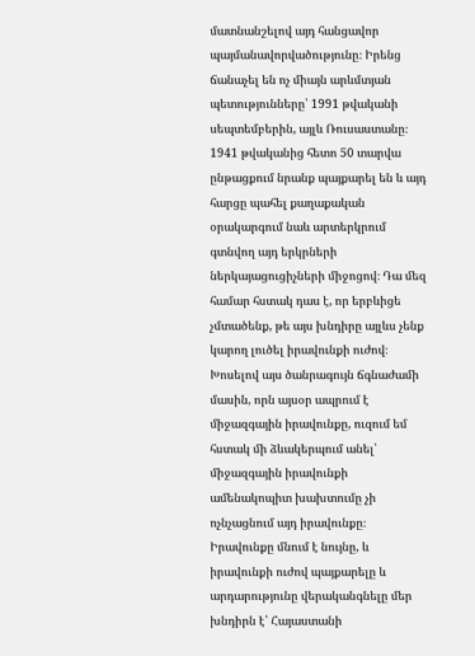մատնանշելով այդ հանցավոր պայմանավորվածությունը։ Իրենց ճանաչել են ոչ միայն արևմտյան պետությունները՝ 1991 թվականի սեպտեմբերին, այլև Ռուսաստանը։ 1941 թվականից հետո 50 տարվա ընթացքում նրանք պայքարել են և այդ հարցը պահել քաղաքական օրակարգում նաև արտերկրում գտնվող այդ երկրների ներկայացուցիչների միջոցով։ Դա մեզ համար հստակ դաս է, որ երբևիցե չմտածենք, թե այս խնդիրը այլևս չենք կարող լուծել իրավունքի ուժով։ Խոսելով այս ծանրագույն ճգնաժամի մասին, որն այսօր ապրում է միջազգային իրավունքը, ուզում եմ հստակ մի ձևակերպում անել՝ միջազգային իրավունքի ամենակոպիտ խախտումը չի ոչնչացնում այդ իրավունքը։ Իրավունքը մնում է նույնը, և իրավունքի ուժով պայքարելը և արդարությունը վերականգնելը մեր խնդիրն է՝ Հայաստանի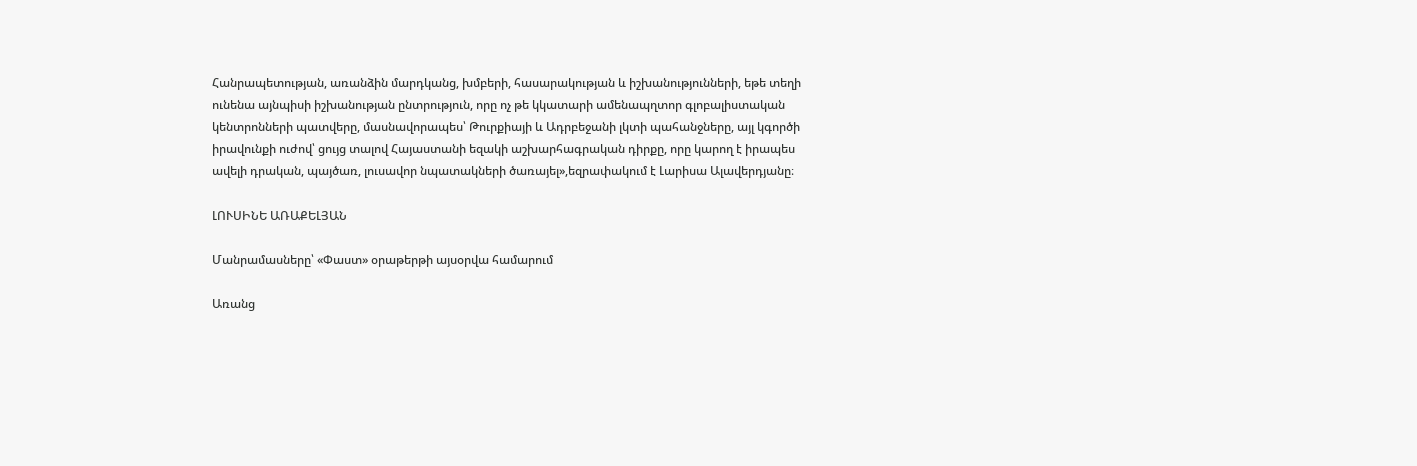Հանրապետության, առանձին մարդկանց, խմբերի, հասարակության և իշխանությունների, եթե տեղի ունենա այնպիսի իշխանության ընտրություն, որը ոչ թե կկատարի ամենապղտոր գլոբալիստական կենտրոնների պատվերը, մասնավորապես՝ Թուրքիայի և Ադրբեջանի լկտի պահանջները, այլ կգործի իրավունքի ուժով՝ ցույց տալով Հայաստանի եզակի աշխարհագրական դիրքը, որը կարող է իրապես ավելի դրական, պայծառ, լուսավոր նպատակների ծառայել»,եզրափակում է Լարիսա Ալավերդյանը։

ԼՈՒՍԻՆԵ ԱՌԱՔԵԼՅԱՆ

Մանրամասները՝ «Փաստ» օրաթերթի այսօրվա համարում

Առանց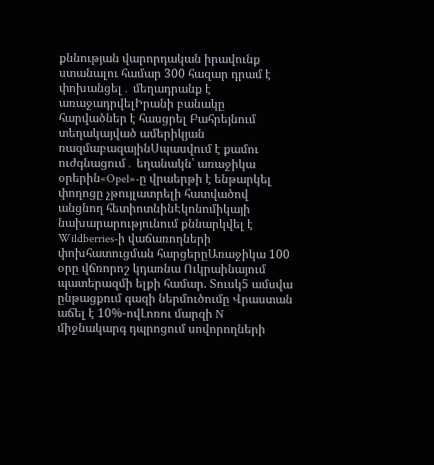քննության վարորդական իրավունք ստանալու համար 300 հազար դրամ է փոխանցել․ մեղադրանք է առաջադրվելԻրանի բանակը հարվածներ է հասցրել Բահրեյնում տեղակայված ամերիկյան ռազմաբազայինՍպասվում է քամու ուժգնացում․ եղանակն՝ առաջիկա օրերին«Opel»-ը վրաերթի է ենթարկել փողոցը չթույլատրելի հատվածով անցնող հետիոտնինԷկոնոմիկայի նախարարությունում քննարկվել է Wildberries-ի վաճառողների փոխհատուցման հարցերըԱռաջիկա 100 օրը վճռորոշ կդառնա Ուկրաինայում պատերազմի ելքի համար. Տուսկ5 ամսվա ընթացքում գազի ներմուծումը Վրաստան աճել է 10%-ովԼոռու մարզի N միջնակարգ դպրոցում սովորողների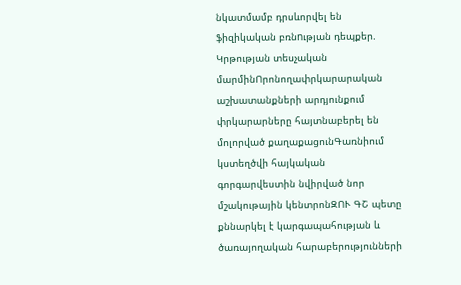նկատմամբ դրսևորվել են ֆիզիկական բռնnւթյան դեպքեր. Կրթության տեսչական մարմինՈրոնողափրկարարական աշխատանքների արդյունքում փրկարարները հայտնաբերել են մոլորված քաղաքացունԳառնիում կստեղծվի հայկական գորգարվեստին նվիրված նոր մշակութային կենտրոնԶՈՒ ԳՇ պետը քննարկել է կարգապահության և ծառայողական հարաբերությունների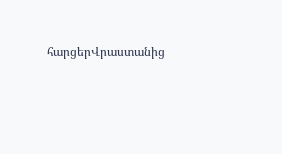հարցերՎրաստանից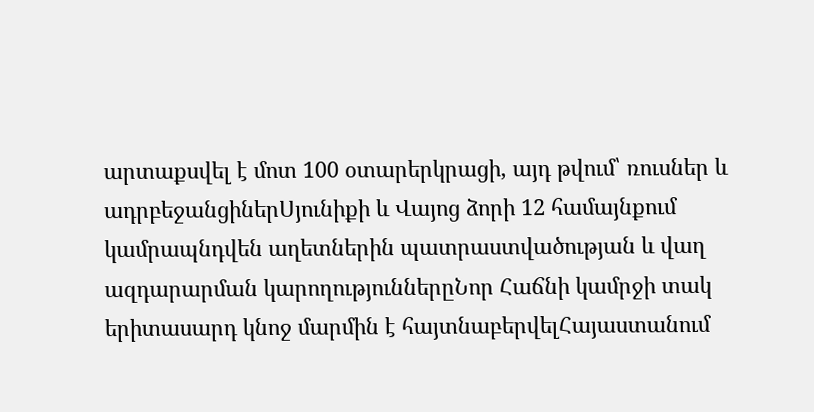արտաքսվել է մոտ 100 օտարերկրացի, այդ թվում՝ ռուսներ և ադրբեջանցիներՍյունիքի և Վայոց ձորի 12 համայնքում կամրապնդվեն աղետներին պատրաստվածության և վաղ ազդարարման կարողություններըՆոր Հաճնի կամրջի տակ երիտասարդ կնոջ մարմին է հայտնաբերվելՀայաստանում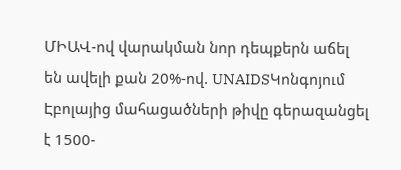ՄԻԱՎ-ով վարակման նոր դեպքերն աճել են ավելի քան 20%-ով. UNAIDSԿոնգոյում Էբոլայից մահացածների թիվը գերազանցել է 1500-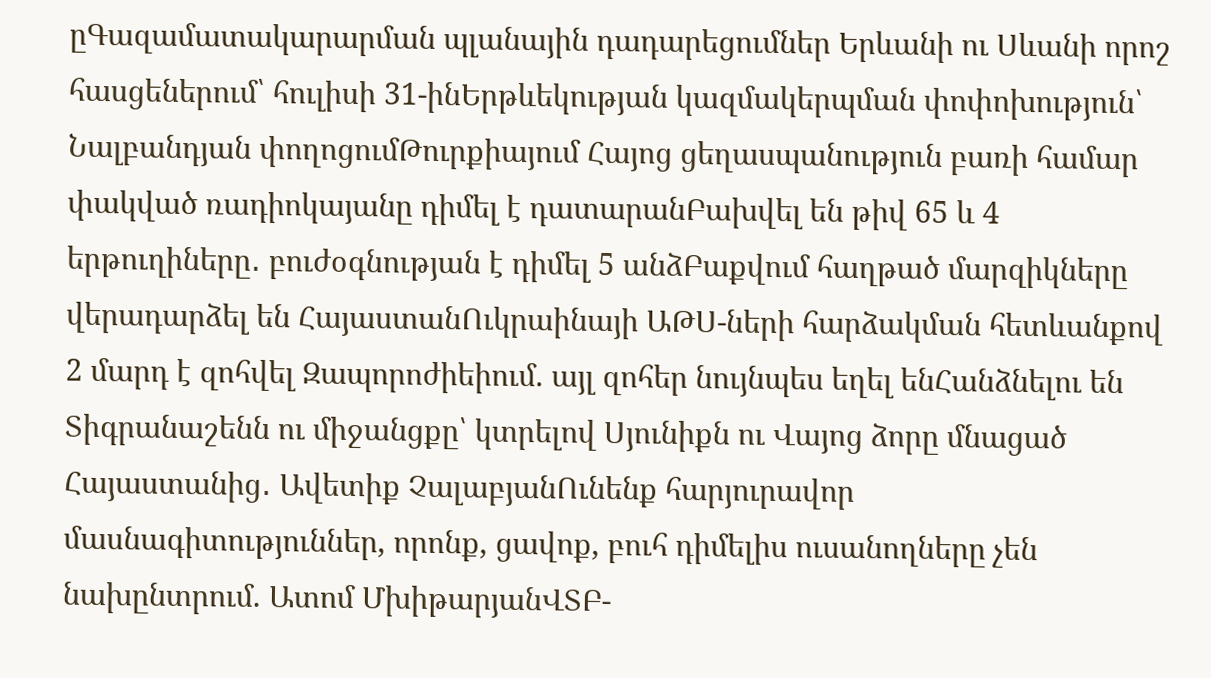ըԳազամատակարարման պլանային դադարեցումներ Երևանի ու Սևանի որոշ հասցեներում՝ հուլիսի 31-ինԵրթևեկության կազմակերպման փոփոխություն՝ Նալբանդյան փողոցումԹուրքիայում Հայոց ցեղասպանություն բառի համար փակված ռադիոկայանը դիմել է դատարանԲախվել են թիվ 65 և 4 երթուղիները․ բուժօգնության է դիմել 5 անձԲաքվում հաղթած մարզիկները վերադարձել են ՀայաստանՈւկրաինայի ԱԹՍ-ների հարձակման հետևանքով 2 մարդ է զոհվել Զապորոժիեիում. այլ զոհեր նույնպես եղել ենՀանձնելու են Տիգրանաշենն ու միջանցքը՝ կտրելով Սյունիքն ու Վայոց ձորը մնացած Հայաստանից․ Ավետիք ՉալաբյանՈւնենք հարյուրավոր մասնագիտություններ, որոնք, ցավոք, բուհ դիմելիս ուսանողները չեն նախընտրում. Ատոմ ՄխիթարյանՎՏԲ-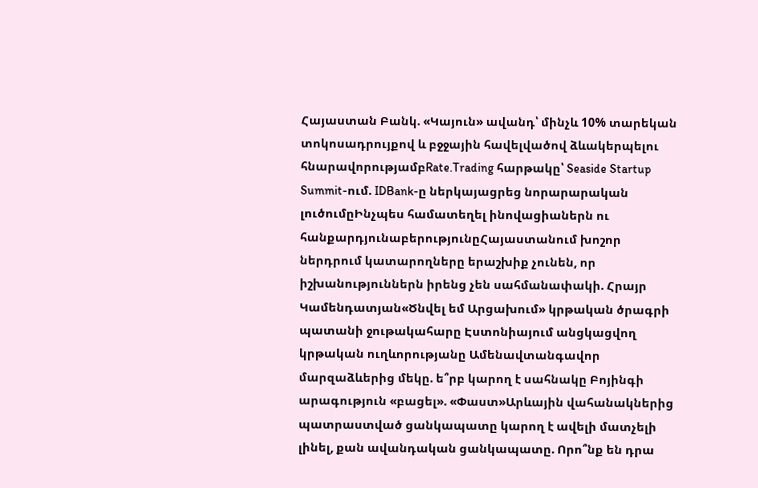Հայաստան Բանկ. «Կայուն» ավանդ՝ մինչև 10% տարեկան տոկոսադրույքով և բջջային հավելվածով ձևակերպելու հնարավորությամբRate.Trading հարթակը՝ Seaside Startup Summit-ում. IDBank-ը ներկայացրեց նորարարական լուծումըԻնչպես համատեղել ինովացիաներն ու հանքարդյունաբերությունըՀայաստանում խոշոր ներդրում կատարողները երաշխիք չունեն, որ իշխանություններն իրենց չեն սահմանափակի. Հրայր Կամենդատյան«Ծնվել եմ Արցախում» կրթական ծրագրի պատանի ջութակահարը Էստոնիայում անցկացվող կրթական ուղևորությանը Ամենավտանգավոր մարզաձևերից մեկը. ե՞րբ կարող է սահնակը Բոյինգի արագություն «բացել». «Փաստ»Արևային վահանակներից պատրաստված ցանկապատը կարող է ավելի մատչելի լինել, քան ավանդական ցանկապատը. Որո՞նք են դրա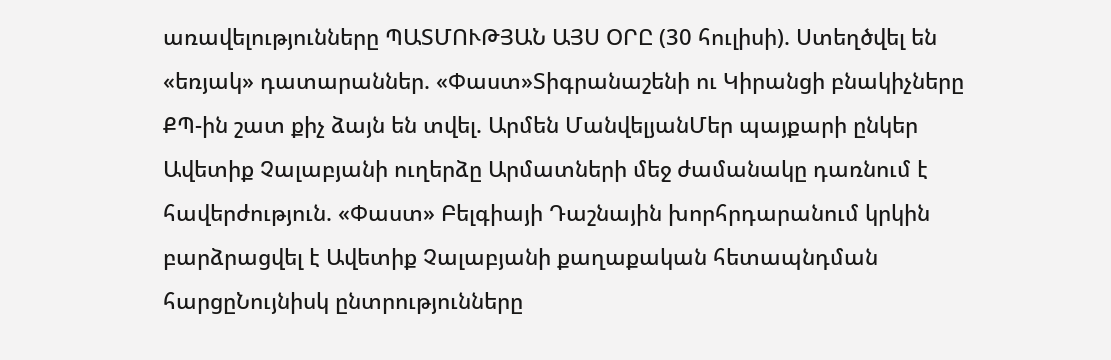առավելությունները ՊԱՏՄՈՒԹՅԱՆ ԱՅՍ ՕՐԸ (30 հուլիսի). Ստեղծվել են «եռյակ» դատարաններ. «Փաստ»Տիգրանաշենի ու Կիրանցի բնակիչները ՔՊ-ին շատ քիչ ձայն են տվել. Արմեն ՄանվելյանՄեր պայքարի ընկեր Ավետիք Չալաբյանի ուղերձը Արմատների մեջ ժամանակը դառնում է հավերժություն. «Փաստ» Բելգիայի Դաշնային խորհրդարանում կրկին բարձրացվել է Ավետիք Չալաբյանի քաղաքական հետապնդման հարցըՆույնիսկ ընտրությունները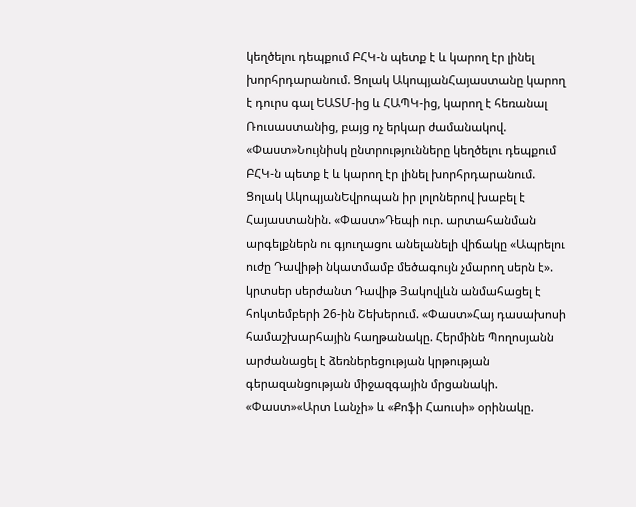կեղծելու դեպքում ԲՀԿ-ն պետք է և կարող էր լինել խորհրդարանում. Ցոլակ ԱկոպյանՀայաստանը կարող է դուրս գալ ԵԱՏՄ-ից և ՀԱՊԿ-ից, կարող է հեռանալ Ռուսաստանից, բայց ոչ երկար ժամանակով. «Փաստ»Նույնիսկ ընտրությունները կեղծելու դեպքում ԲՀԿ-ն պետք է և կարող էր լինել խորհրդարանում. Ցոլակ ԱկոպյանԵվրոպան իր լոլոներով խաբել է Հայաստանին. «Փաստ»Դեպի ուր. արտահանման արգելքներն ու գյուղացու անելանելի վիճակը «Ապրելու ուժը Դավիթի նկատմամբ մեծագույն չմարող սերն է». կրտսեր սերժանտ Դավիթ Յակովլևն անմահացել է հոկտեմբերի 26-ին Շեխերում. «Փաստ»Հայ դասախոսի համաշխարհային հաղթանակը. Հերմինե Պողոսյանն արժանացել է ձեռներեցության կրթության գերազանցության միջազգային մրցանակի. «Փաստ»«Արտ Լանչի» և «Քոֆի Հաուսի» օրինակը.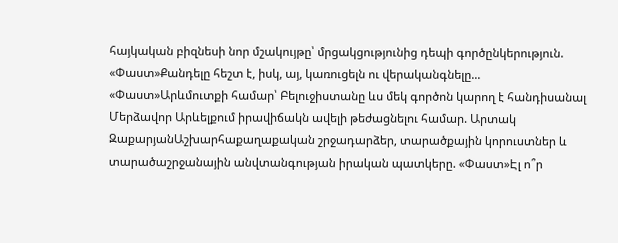հայկական բիզնեսի նոր մշակույթը՝ մրցակցությունից դեպի գործընկերություն. «Փաստ»Քանդելը հեշտ է, իսկ, այ, կառուցելն ու վերականգնելը... «Փաստ»Արևմուտքի համար՝ Բելուջիստանը ևս մեկ գործոն կարող է հանդիսանալ Մերձավոր Արևելքում իրավիճակն ավելի թեժացնելու համար. Արտակ ԶաքարյանԱշխարհաքաղաքական շրջադարձեր, տարածքային կորուստներ և տարածաշրջանային անվտանգության իրական պատկերը. «Փաստ»Էլ ո՞ր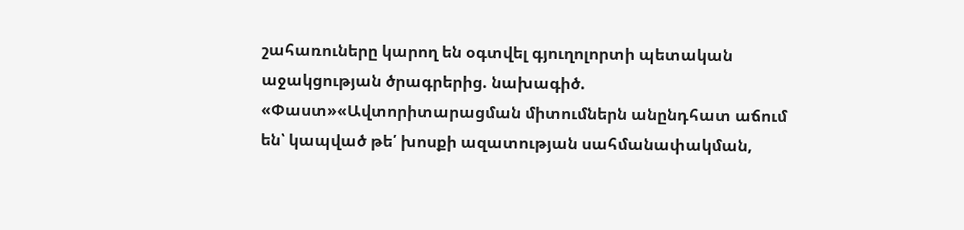շահառուները կարող են օգտվել գյուղոլորտի պետական աջակցության ծրագրերից. նախագիծ. «Փաստ»«Ավտորիտարացման միտումներն անընդհատ աճում են՝ կապված թե՛ խոսքի ազատության սահմանափակման,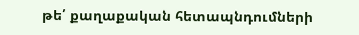թե՛ քաղաքական հետապնդումների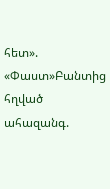հետ». «Փաստ»Բանտից հղված ահազանգ.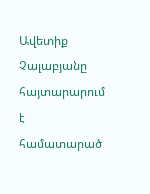Ավետիք Չալաբյանը հայտարարում է համատարած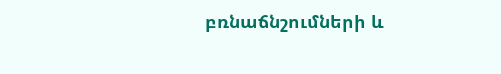բռնաճնշումների և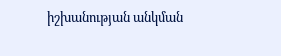իշխանության անկման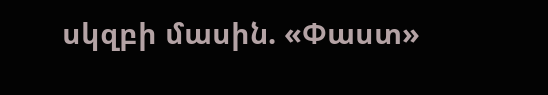սկզբի մասին. «Փաստ»